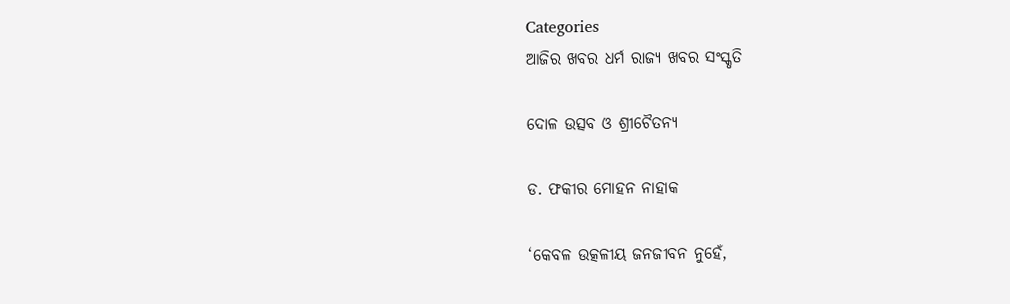Categories
ଆଜିର ଖବର ଧର୍ମ ରାଜ୍ୟ ଖବର ସଂସ୍କୃତି

ଦୋଳ ଉତ୍ସବ ଓ ଶ୍ରୀଚୈତନ୍ୟ

ଡ. ଫକୀର ମୋହନ ନାହାକ

‘କେବଳ ଉତ୍କଳୀୟ ଜନଜୀବନ ନୁହେଁ,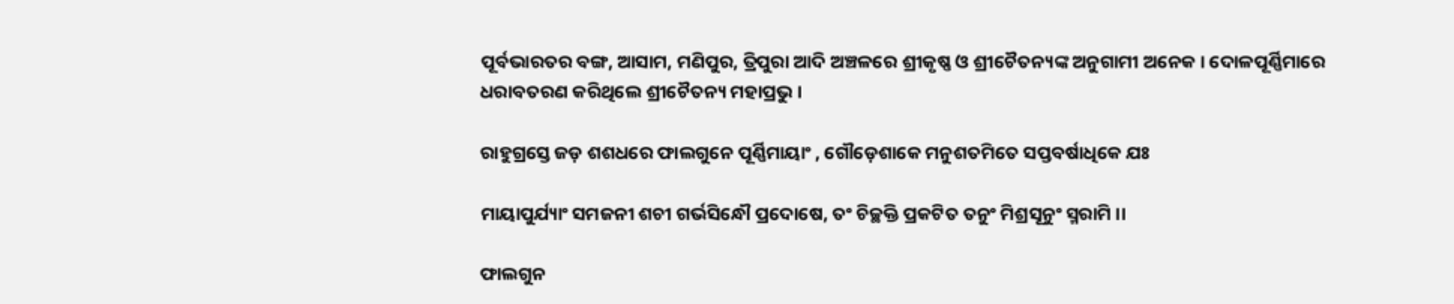ପୂର୍ବଭାରତର ବଙ୍ଗ, ଆସାମ, ମଣିପୁର, ତ୍ରିପୁରା ଆଦି ଅଞ୍ଚଳରେ ଶ୍ରୀକୃଷ୍ଣ ଓ ଶ୍ରୀଚୈତନ୍ୟଙ୍କ ଅନୁଗାମୀ ଅନେକ । ଦୋଳପୂର୍ଣ୍ଣିମାରେ ଧରାବତରଣ କରିଥିଲେ ଶ୍ରୀଚୈତନ୍ୟ ମହାପ୍ରଭୁ ।

ରାହୁଗ୍ରସ୍ତେ ଜଡ଼ ଶଶଧରେ ଫାଲଗୁନେ ପୂର୍ଣ୍ଣିମାୟାଂ , ଗୌଡ଼େଶାକେ ମନୁଶତମିତେ ସପ୍ତବର୍ଷାଧିକେ ଯଃ

ମାୟାପୁର୍ଯ୍ୟାଂ ସମଜନୀ ଶଚୀ ଗର୍ଭସିନ୍ଧୌ ପ୍ରଦୋଷେ, ତଂ ଚିଚ୍ଛକ୍ତି ପ୍ରକଟିତ ତନୁଂ ମିଶ୍ରସୂନୁଂ ସ୍ମରାମି ।।

ଫାଲଗୁନ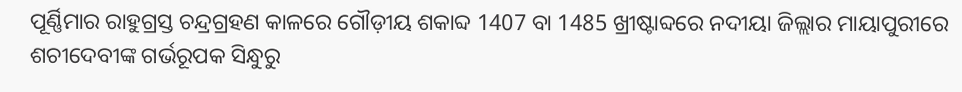ପୂର୍ଣ୍ଣିମାର ରାହୁଗ୍ରସ୍ତ ଚନ୍ଦ୍ରଗ୍ରହଣ କାଳରେ ଗୌଡ଼ୀୟ ଶକାବ୍ଦ 1407 ବା 1485 ଖ୍ରୀଷ୍ଟାବ୍ଦରେ ନଦୀୟା ଜିଲ୍ଲାର ମାୟାପୁରୀରେ ଶଚୀଦେବୀଙ୍କ ଗର୍ଭରୂପକ ସିନ୍ଧୁରୁ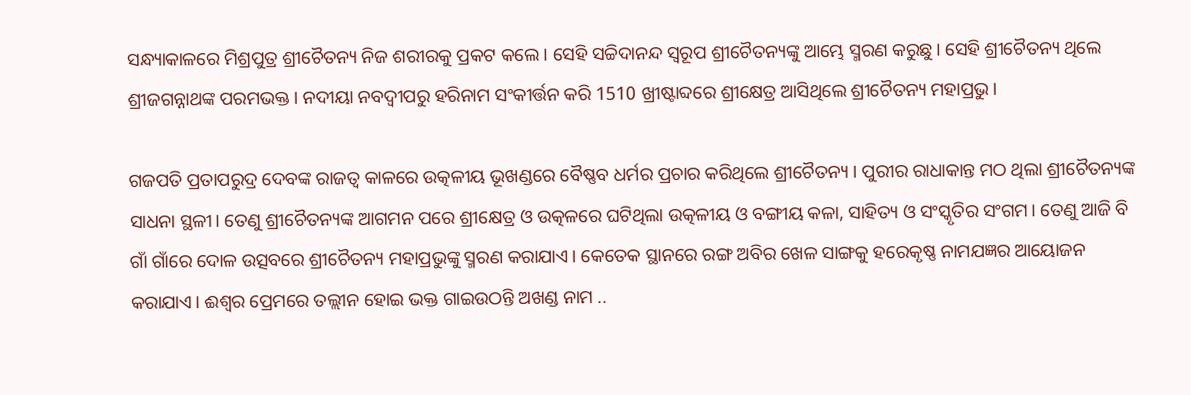ସନ୍ଧ୍ୟାକାଳରେ ମିଶ୍ରପୁତ୍ର ଶ୍ରୀଚୈତନ୍ୟ ନିଜ ଶରୀରକୁ ପ୍ରକଟ କଲେ । ସେହି ସଚ୍ଚିଦାନନ୍ଦ ସ୍ୱରୂପ ଶ୍ରୀଚୈତନ୍ୟଙ୍କୁ ଆମ୍ଭେ ସ୍ମରଣ କରୁଛୁ। ସେହି ଶ୍ରୀଚୈତନ୍ୟ ଥିଲେ ଶ୍ରୀଜଗନ୍ନାଥଙ୍କ ପରମଭକ୍ତ। ନଦୀୟା ନବଦ୍ୱୀପରୁ ହରିନାମ ସଂକୀର୍ତ୍ତନ କରି 1510 ଖ୍ରୀଷ୍ଟାବ୍ଦରେ ଶ୍ରୀକ୍ଷେତ୍ର ଆସିଥିଲେ ଶ୍ରୀଚୈତନ୍ୟ ମହାପ୍ରଭୁ।

ଗଜପତି ପ୍ରତାପରୁଦ୍ର ଦେବଙ୍କ ରାଜତ୍ୱ କାଳରେ ଉତ୍କଳୀୟ ଭୂଖଣ୍ଡରେ ବୈଷ୍ଣବ ଧର୍ମର ପ୍ରଚାର କରିଥିଲେ ଶ୍ରୀଚୈତନ୍ୟ । ପୁରୀର ରାଧାକାନ୍ତ ମଠ ଥିଲା ଶ୍ରୀଚୈତନ୍ୟଙ୍କ ସାଧନା ସ୍ଥଳୀ। ତେଣୁ ଶ୍ରୀଚୈତନ୍ୟଙ୍କ ଆଗମନ ପରେ ଶ୍ରୀକ୍ଷେତ୍ର ଓ ଉତ୍କଳରେ ଘଟିଥିଲା ଉତ୍କଳୀୟ ଓ ବଙ୍ଗୀୟ କଳା, ସାହିତ୍ୟ ଓ ସଂସ୍କୃତିର ସଂଗମ। ତେଣୁ ଆଜି ବି ଗାଁ ଗାଁରେ ଦୋଳ ଉତ୍ସବରେ ଶ୍ରୀଚୈତନ୍ୟ ମହାପ୍ରଭୁଙ୍କୁ ସ୍ମରଣ କରାଯାଏ। କେତେକ ସ୍ଥାନରେ ରଙ୍ଗ ଅବିର ଖେଳ ସାଙ୍ଗକୁ ହରେକୃଷ୍ଣ ନାମଯଜ୍ଞର ଆୟୋଜନ କରାଯାଏ। ଈଶ୍ୱର ପ୍ରେମରେ ତଲ୍ଲୀନ ହୋଇ ଭକ୍ତ ଗାଇଉଠନ୍ତି ଅଖଣ୍ଡ ନାମ ..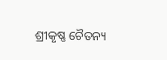ଶ୍ରୀକୃଷ୍ଣ ଚୈତନ୍ୟ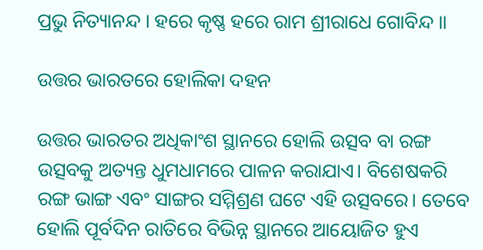ପ୍ରଭୁ ନିତ୍ୟାନନ୍ଦ । ହରେ କୃଷ୍ଣ ହରେ ରାମ ଶ୍ରୀରାଧେ ଗୋବିନ୍ଦ ।।

ଉତ୍ତର ଭାରତରେ ହୋଲିକା ଦହନ

ଉତ୍ତର ଭାରତର ଅଧିକାଂଶ ସ୍ଥାନରେ ହୋଲି ଉତ୍ସବ ବା ରଙ୍ଗ ଉତ୍ସବକୁ ଅତ୍ୟନ୍ତ ଧୁମଧାମରେ ପାଳନ କରାଯାଏ। ବିଶେଷକରି ରଙ୍ଗ ଭାଙ୍ଗ ଏବଂ ସାଙ୍ଗର ସମ୍ମିଶ୍ରଣ ଘଟେ ଏହି ଉତ୍ସବରେ। ତେବେ ହୋଲି ପୂର୍ବଦିନ ରାତିରେ ବିଭିନ୍ନ ସ୍ଥାନରେ ଆୟୋଜିତ ହୁଏ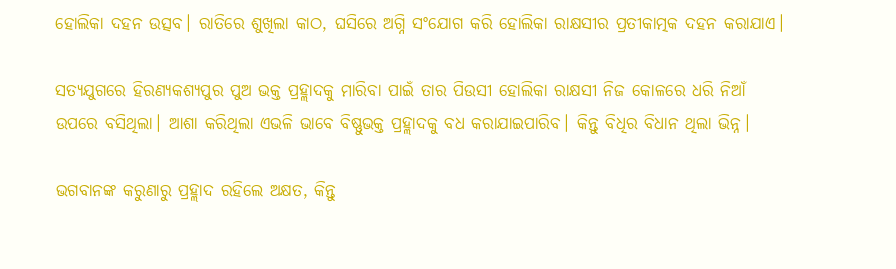ହୋଲିକା ଦହନ ଉତ୍ସବ। ରାତିରେ ଶୁଖିଲା କାଠ, ଘସିରେ ଅଗ୍ନି ସଂଯୋଗ କରି ହୋଲିକା ରାକ୍ଷସୀର ପ୍ରତୀକାତ୍ମକ ଦହନ କରାଯାଏ।

ସତ୍ୟଯୁଗରେ ହିରଣ୍ୟକଶ୍ୟପୁର ପୁଅ ଭକ୍ତ ପ୍ରହ୍ଲାଦକୁ ମାରିବା ପାଇଁ ତାର ପିଉସୀ ହୋଲିକା ରାକ୍ଷସୀ ନିଜ କୋଳରେ ଧରି ନିଆଁ ଉପରେ ବସିଥିଲା। ଆଶା କରିଥିଲା ଏଭଳି ଭାବେ ବିଷ୍ଣୁଭକ୍ତ ପ୍ରହ୍ଲାଦକୁ ବଧ କରାଯାଇପାରିବ। କିନ୍ତୁ ବିଧିର ବିଧାନ ଥିଲା ଭିନ୍ନ।

ଭଗବାନଙ୍କ କରୁଣାରୁ ପ୍ରହ୍ଲାଦ ରହିଲେ ଅକ୍ଷତ, କିନ୍ତୁ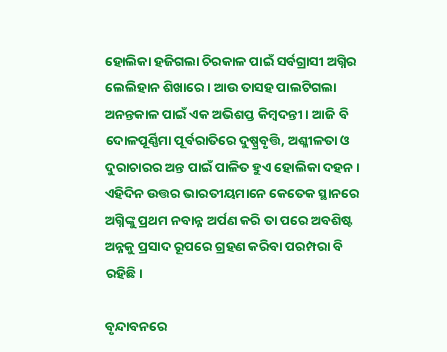ହୋଲିକା ହଜିଗଲା ଚିରକାଳ ପାଇଁ ସର୍ବଗ୍ରାସୀ ଅଗ୍ନିର ଲେଲିହାନ ଶିଖାରେ। ଆଉ ତାସହ ପାଲଟିଗଲା ଅନନ୍ତକାଳ ପାଇଁ ଏକ ଅଭିଶପ୍ତ କିମ୍ବଦନ୍ତୀ। ଆଜି ବି ଦୋଳପୂର୍ଣ୍ଣିମା ପୂର୍ବରାତିରେ ଦୁଷ୍ପ୍ରବୃତ୍ତି, ଅଶ୍ଳୀଳତା ଓ ଦୁରାଚାରର ଅନ୍ତ ପାଇଁ ପାଳିତ ହୁଏ ହୋଲିକା ଦହନ। ଏହିଦିନ ଉତ୍ତର ଭାରତୀୟମାନେ କେତେକ ସ୍ଥାନରେ ଅଗ୍ନିଙ୍କୁ ପ୍ରଥମ ନବାନ୍ନ ଅର୍ପଣ କରି ତା ପରେ ଅବଶିଷ୍ଟ ଅନ୍ନକୁ ପ୍ରସାଦ ରୂପରେ ଗ୍ରହଣ କରିବା ପରମ୍ପରା ବି ରହିଛି।

ବୃନ୍ଦାବନରେ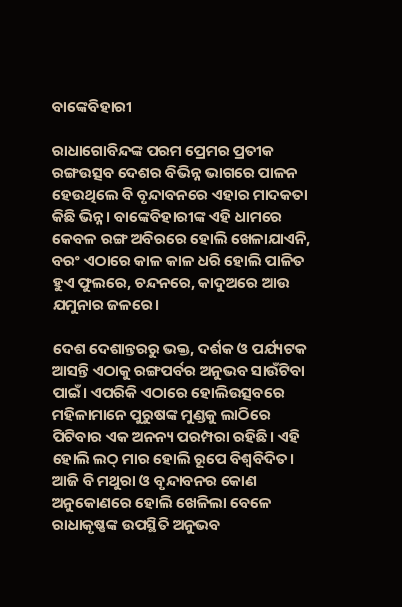ବାଙ୍କେବିହାରୀ

ରାଧାଗୋବିନ୍ଦଙ୍କ ପରମ ପ୍ରେମର ପ୍ରତୀକ ରଙ୍ଗଉତ୍ସବ ଦେଶର ବିଭିନ୍ନ ଭାଗରେ ପାଳନ ହେଉଥିଲେ ବି ବୃନ୍ଦାବନରେ ଏହାର ମାଦକତା କିଛି ଭିନ୍ନ। ବାଙ୍କେବିହାରୀଙ୍କ ଏହି ଧାମରେ କେବଳ ରଙ୍ଗ ଅବିରରେ ହୋଲି ଖେଳାଯାଏନି, ବରଂ ଏଠାରେ କାଳ କାଳ ଧରି ହୋଲି ପାଳିତ ହୁଏ ଫୁଲରେ, ଚନ୍ଦନରେ, କାଦୁଅରେ ଆଉ ଯମୁନାର ଜଳରେ।

ଦେଶ ଦେଶାନ୍ତରରୁ ଭକ୍ତ, ଦର୍ଶକ ଓ ପର୍ଯ୍ୟଟକ ଆସନ୍ତି ଏଠାକୁ ରଙ୍ଗପର୍ବର ଅନୁଭବ ସାଉଁଟିବା ପାଇଁ। ଏପରିକି ଏଠାରେ ହୋଲିଉତ୍ସବରେ ମହିଳାମାନେ ପୁରୁଷଙ୍କ ମୁଣ୍ଡକୁ ଲାଠିରେ ପିଟିବାର ଏକ ଅନନ୍ୟ ପରମ୍ପରା ରହିଛି। ଏହି ହୋଲି ଲଠ୍ ମାର ହୋଲି ରୂପେ ବିଶ୍ୱବିଦିତ। ଆଜି ବି ମଥୁରା ଓ ବୃନ୍ଦାବନର କୋଣ ଅନୁକୋଣରେ ହୋଲି ଖେଳିଲା ବେଳେ ରାଧାକୃଷ୍ଣଙ୍କ ଉପସ୍ଥିତି ଅନୁଭବ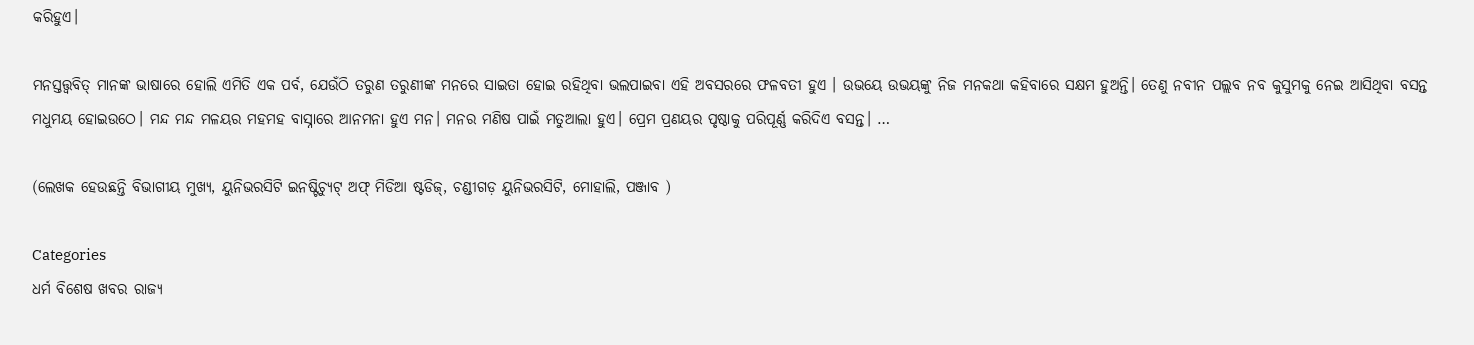କରିହୁଏ।

ମନସ୍ତତ୍ତ୍ୱବିତ୍ ମାନଙ୍କ ଭାଷାରେ ହୋଲି ଏମିତି ଏକ ପର୍ବ, ଯେଉଁଠି ତରୁଣ ତରୁଣୀଙ୍କ ମନରେ ସାଇତା ହୋଇ ରହିଥିବା ଭଲପାଇବା ଏହି ଅବସରରେ ଫଳବତୀ ହୁଏ । ଉଭୟେ ଉଭୟଙ୍କୁ ନିଜ ମନକଥା କହିବାରେ ସକ୍ଷମ ହୁଅନ୍ତି। ତେଣୁ ନବୀନ ପଲ୍ଲବ ନବ କୁସୁମକୁ ନେଇ ଆସିଥିବା ବସନ୍ତ ମଧୁମୟ ହୋଇଉଠେ। ମନ୍ଦ ମନ୍ଦ ମଳୟର ମହମହ ବାସ୍ନାରେ ଆନମନା ହୁଏ ମନ। ମନର ମଣିଷ ପାଇଁ ମତୁଆଲା ହୁଏ। ପ୍ରେମ ପ୍ରଣୟର ପୃଷ୍ଠାକୁ ପରିପୂର୍ଣ୍ଣ କରିଦିଏ ବସନ୍ତ। …

(ଲେଖକ ହେଉଛନ୍ତି ବିଭାଗୀୟ ମୁଖ୍ୟ, ୟୁନିଭରସିଟି ଇନଷ୍ଟିଚ୍ୟୁଟ୍ ଅଫ୍ ମିଡିଆ ଷ୍ଟଡିଜ୍, ଚଣ୍ଡୀଗଡ଼ ୟୁନିଭରସିଟି, ମୋହାଲି, ପଞ୍ଜାବ )

Categories
ଧର୍ମ ବିଶେଷ ଖବର ରାଜ୍ୟ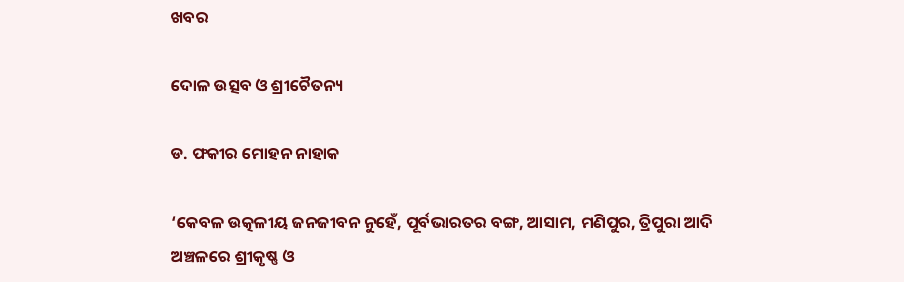ଖବର

ଦୋଳ ଉତ୍ସବ ଓ ଶ୍ରୀଚୈତନ୍ୟ

ଡ. ଫକୀର ମୋହନ ନାହାକ

‘କେବଳ ଉତ୍କଳୀୟ ଜନଜୀବନ ନୁହେଁ, ପୂର୍ବଭାରତର ବଙ୍ଗ, ଆସାମ, ମଣିପୁର, ତ୍ରିପୁରା ଆଦି ଅଞ୍ଚଳରେ ଶ୍ରୀକୃଷ୍ଣ ଓ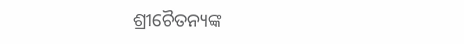ଶ୍ରୀଚୈତନ୍ୟଙ୍କ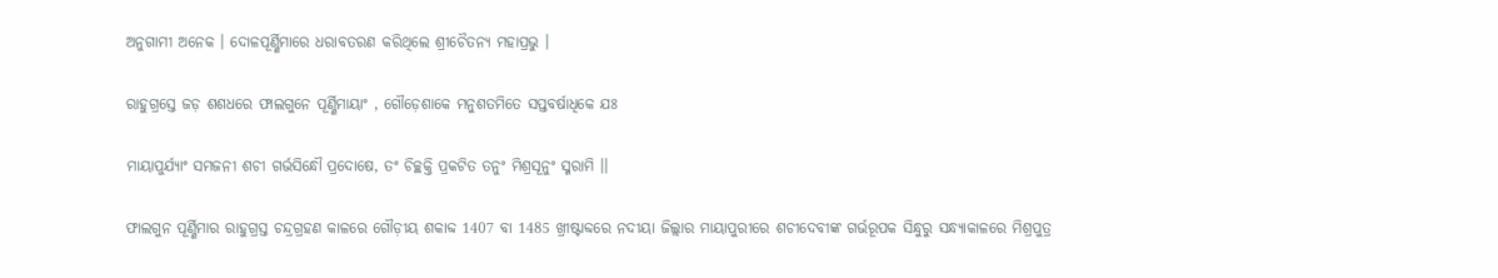ଅନୁଗାମୀ ଅନେକ । ଦୋଳପୂର୍ଣ୍ଣିମାରେ ଧରାବତରଣ କରିଥିଲେ ଶ୍ରୀଚୈତନ୍ୟ ମହାପ୍ରଭୁ ।

ରାହୁଗ୍ରସ୍ତେ ଜଡ଼ ଶଶଧରେ ଫାଲଗୁନେ ପୂର୍ଣ୍ଣିମାୟାଂ , ଗୌଡ଼େଶାକେ ମନୁଶତମିତେ ସପ୍ତବର୍ଷାଧିକେ ଯଃ

ମାୟାପୁର୍ଯ୍ୟାଂ ସମଜନୀ ଶଚୀ ଗର୍ଭସିନ୍ଧୌ ପ୍ରଦୋଷେ, ତଂ ଚିଚ୍ଛକ୍ତି ପ୍ରକଟିତ ତନୁଂ ମିଶ୍ରସୂନୁଂ ସ୍ମରାମି ।।

ଫାଲଗୁନ ପୂର୍ଣ୍ଣିମାର ରାହୁଗ୍ରସ୍ତ ଚନ୍ଦ୍ରଗ୍ରହଣ କାଳରେ ଗୌଡ଼ୀୟ ଶକାବ୍ଦ 1407 ବା 1485 ଖ୍ରୀଷ୍ଟାବ୍ଦରେ ନଦୀୟା ଜିଲ୍ଲାର ମାୟାପୁରୀରେ ଶଚୀଦେବୀଙ୍କ ଗର୍ଭରୂପକ ସିନ୍ଧୁରୁ ସନ୍ଧ୍ୟାକାଳରେ ମିଶ୍ରପୁତ୍ର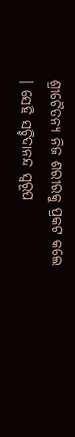ଶ୍ରୀଚୈତନ୍ୟ ନିଜ ଶରୀରକୁ ପ୍ରକଟ କଲେ । ସେହି ସଚ୍ଚିଦାନନ୍ଦ ସ୍ୱରୂପ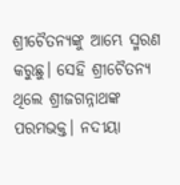ଶ୍ରୀଚୈତନ୍ୟଙ୍କୁ ଆମ୍ଭେ ସ୍ମରଣ କରୁଛୁ। ସେହି ଶ୍ରୀଚୈତନ୍ୟ ଥିଲେ ଶ୍ରୀଜଗନ୍ନାଥଙ୍କ ପରମଭକ୍ତ। ନଦୀୟା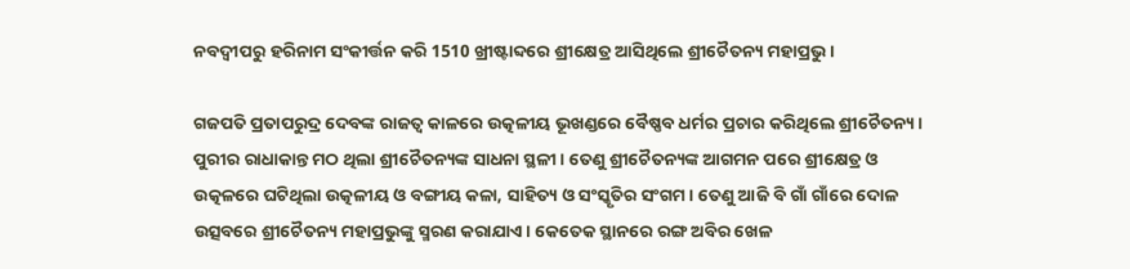ନବଦ୍ୱୀପରୁ ହରିନାମ ସଂକୀର୍ତ୍ତନ କରି 1510 ଖ୍ରୀଷ୍ଟାବ୍ଦରେ ଶ୍ରୀକ୍ଷେତ୍ର ଆସିଥିଲେ ଶ୍ରୀଚୈତନ୍ୟ ମହାପ୍ରଭୁ।

ଗଜପତି ପ୍ରତାପରୁଦ୍ର ଦେବଙ୍କ ରାଜତ୍ୱ କାଳରେ ଉତ୍କଳୀୟ ଭୂଖଣ୍ଡରେ ବୈଷ୍ଣବ ଧର୍ମର ପ୍ରଚାର କରିଥିଲେ ଶ୍ରୀଚୈତନ୍ୟ । ପୁରୀର ରାଧାକାନ୍ତ ମଠ ଥିଲା ଶ୍ରୀଚୈତନ୍ୟଙ୍କ ସାଧନା ସ୍ଥଳୀ। ତେଣୁ ଶ୍ରୀଚୈତନ୍ୟଙ୍କ ଆଗମନ ପରେ ଶ୍ରୀକ୍ଷେତ୍ର ଓ ଉତ୍କଳରେ ଘଟିଥିଲା ଉତ୍କଳୀୟ ଓ ବଙ୍ଗୀୟ କଳା, ସାହିତ୍ୟ ଓ ସଂସ୍କୃତିର ସଂଗମ। ତେଣୁ ଆଜି ବି ଗାଁ ଗାଁରେ ଦୋଳ ଉତ୍ସବରେ ଶ୍ରୀଚୈତନ୍ୟ ମହାପ୍ରଭୁଙ୍କୁ ସ୍ମରଣ କରାଯାଏ। କେତେକ ସ୍ଥାନରେ ରଙ୍ଗ ଅବିର ଖେଳ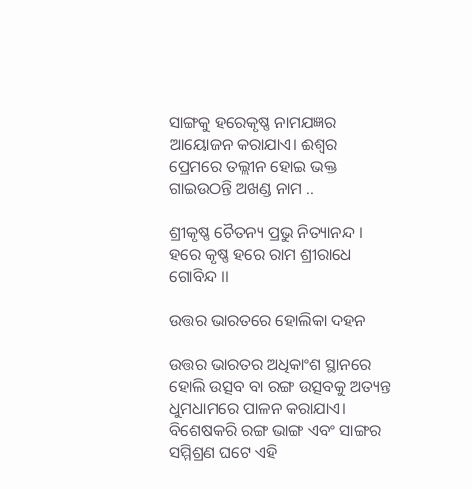ସାଙ୍ଗକୁ ହରେକୃଷ୍ଣ ନାମଯଜ୍ଞର ଆୟୋଜନ କରାଯାଏ। ଈଶ୍ୱର ପ୍ରେମରେ ତଲ୍ଲୀନ ହୋଇ ଭକ୍ତ ଗାଇଉଠନ୍ତି ଅଖଣ୍ଡ ନାମ ..

ଶ୍ରୀକୃଷ୍ଣ ଚୈତନ୍ୟ ପ୍ରଭୁ ନିତ୍ୟାନନ୍ଦ । ହରେ କୃଷ୍ଣ ହରେ ରାମ ଶ୍ରୀରାଧେ ଗୋବିନ୍ଦ ।।

ଉତ୍ତର ଭାରତରେ ହୋଲିକା ଦହନ

ଉତ୍ତର ଭାରତର ଅଧିକାଂଶ ସ୍ଥାନରେ ହୋଲି ଉତ୍ସବ ବା ରଙ୍ଗ ଉତ୍ସବକୁ ଅତ୍ୟନ୍ତ ଧୁମଧାମରେ ପାଳନ କରାଯାଏ। ବିଶେଷକରି ରଙ୍ଗ ଭାଙ୍ଗ ଏବଂ ସାଙ୍ଗର ସମ୍ମିଶ୍ରଣ ଘଟେ ଏହି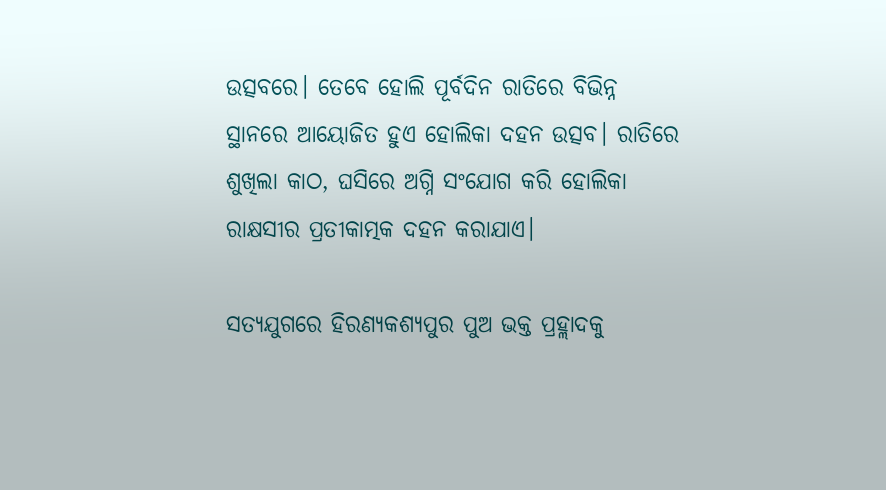ଉତ୍ସବରେ। ତେବେ ହୋଲି ପୂର୍ବଦିନ ରାତିରେ ବିଭିନ୍ନ ସ୍ଥାନରେ ଆୟୋଜିତ ହୁଏ ହୋଲିକା ଦହନ ଉତ୍ସବ। ରାତିରେ ଶୁଖିଲା କାଠ, ଘସିରେ ଅଗ୍ନି ସଂଯୋଗ କରି ହୋଲିକା ରାକ୍ଷସୀର ପ୍ରତୀକାତ୍ମକ ଦହନ କରାଯାଏ।

ସତ୍ୟଯୁଗରେ ହିରଣ୍ୟକଶ୍ୟପୁର ପୁଅ ଭକ୍ତ ପ୍ରହ୍ଲାଦକୁ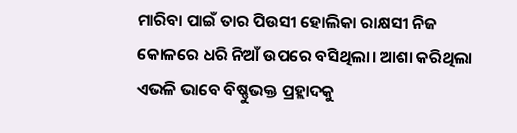ମାରିବା ପାଇଁ ତାର ପିଉସୀ ହୋଲିକା ରାକ୍ଷସୀ ନିଜ କୋଳରେ ଧରି ନିଆଁ ଉପରେ ବସିଥିଲା। ଆଶା କରିଥିଲା ଏଭଳି ଭାବେ ବିଷ୍ଣୁଭକ୍ତ ପ୍ରହ୍ଲାଦକୁ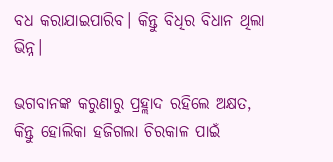ବଧ କରାଯାଇପାରିବ। କିନ୍ତୁ ବିଧିର ବିଧାନ ଥିଲା ଭିନ୍ନ।

ଭଗବାନଙ୍କ କରୁଣାରୁ ପ୍ରହ୍ଲାଦ ରହିଲେ ଅକ୍ଷତ, କିନ୍ତୁ ହୋଲିକା ହଜିଗଲା ଚିରକାଳ ପାଇଁ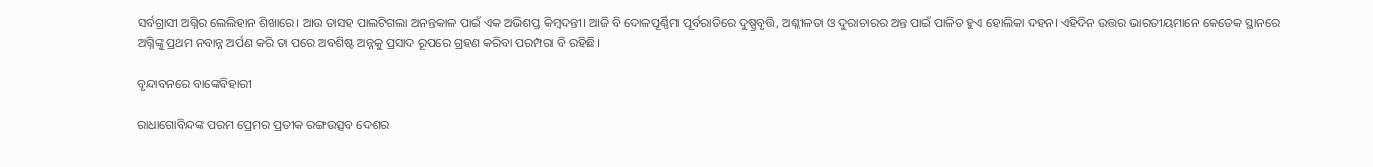ସର୍ବଗ୍ରାସୀ ଅଗ୍ନିର ଲେଲିହାନ ଶିଖାରେ। ଆଉ ତାସହ ପାଲଟିଗଲା ଅନନ୍ତକାଳ ପାଇଁ ଏକ ଅଭିଶପ୍ତ କିମ୍ବଦନ୍ତୀ। ଆଜି ବି ଦୋଳପୂର୍ଣ୍ଣିମା ପୂର୍ବରାତିରେ ଦୁଷ୍ପ୍ରବୃତ୍ତି, ଅଶ୍ଳୀଳତା ଓ ଦୁରାଚାରର ଅନ୍ତ ପାଇଁ ପାଳିତ ହୁଏ ହୋଲିକା ଦହନ। ଏହିଦିନ ଉତ୍ତର ଭାରତୀୟମାନେ କେତେକ ସ୍ଥାନରେ ଅଗ୍ନିଙ୍କୁ ପ୍ରଥମ ନବାନ୍ନ ଅର୍ପଣ କରି ତା ପରେ ଅବଶିଷ୍ଟ ଅନ୍ନକୁ ପ୍ରସାଦ ରୂପରେ ଗ୍ରହଣ କରିବା ପରମ୍ପରା ବି ରହିଛି।

ବୃନ୍ଦାବନରେ ବାଙ୍କେବିହାରୀ

ରାଧାଗୋବିନ୍ଦଙ୍କ ପରମ ପ୍ରେମର ପ୍ରତୀକ ରଙ୍ଗଉତ୍ସବ ଦେଶର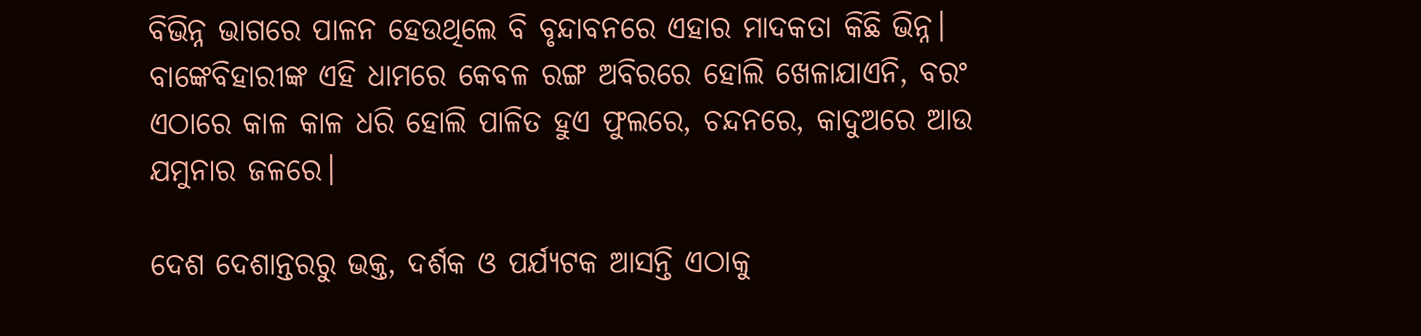ବିଭିନ୍ନ ଭାଗରେ ପାଳନ ହେଉଥିଲେ ବି ବୃନ୍ଦାବନରେ ଏହାର ମାଦକତା କିଛି ଭିନ୍ନ। ବାଙ୍କେବିହାରୀଙ୍କ ଏହି ଧାମରେ କେବଳ ରଙ୍ଗ ଅବିରରେ ହୋଲି ଖେଳାଯାଏନି, ବରଂ ଏଠାରେ କାଳ କାଳ ଧରି ହୋଲି ପାଳିତ ହୁଏ ଫୁଲରେ, ଚନ୍ଦନରେ, କାଦୁଅରେ ଆଉ ଯମୁନାର ଜଳରେ।

ଦେଶ ଦେଶାନ୍ତରରୁ ଭକ୍ତ, ଦର୍ଶକ ଓ ପର୍ଯ୍ୟଟକ ଆସନ୍ତି ଏଠାକୁ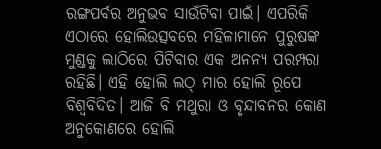ରଙ୍ଗପର୍ବର ଅନୁଭବ ସାଉଁଟିବା ପାଇଁ। ଏପରିକି ଏଠାରେ ହୋଲିଉତ୍ସବରେ ମହିଳାମାନେ ପୁରୁଷଙ୍କ ମୁଣ୍ଡକୁ ଲାଠିରେ ପିଟିବାର ଏକ ଅନନ୍ୟ ପରମ୍ପରା ରହିଛି। ଏହି ହୋଲି ଲଠ୍ ମାର ହୋଲି ରୂପେ ବିଶ୍ୱବିଦିତ। ଆଜି ବି ମଥୁରା ଓ ବୃନ୍ଦାବନର କୋଣ ଅନୁକୋଣରେ ହୋଲି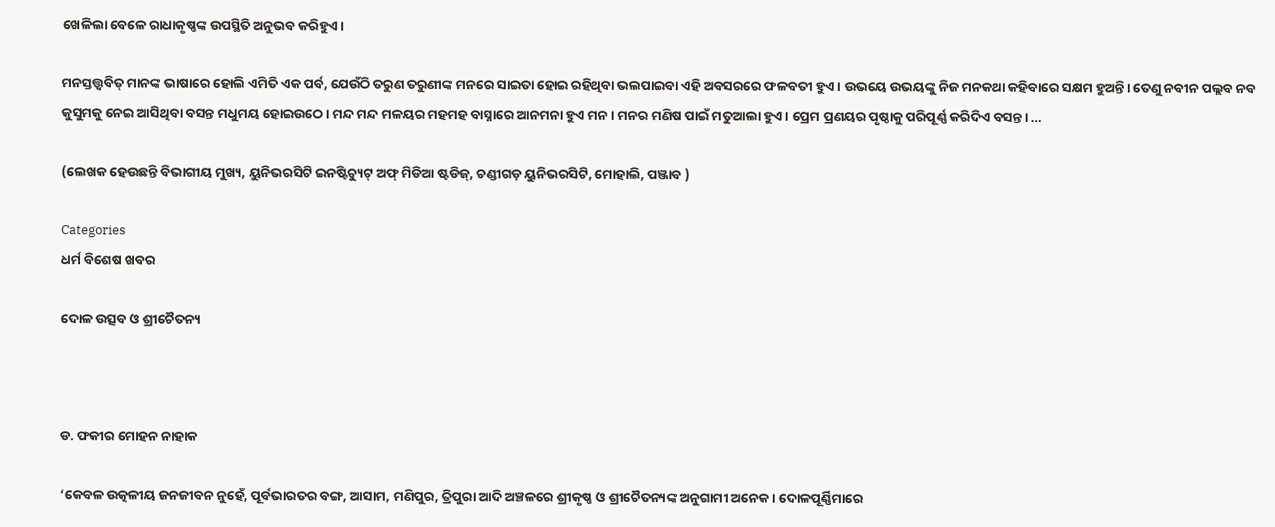ଖେଳିଲା ବେଳେ ରାଧାକୃଷ୍ଣଙ୍କ ଉପସ୍ଥିତି ଅନୁଭବ କରିହୁଏ।

ମନସ୍ତତ୍ତ୍ୱବିତ୍ ମାନଙ୍କ ଭାଷାରେ ହୋଲି ଏମିତି ଏକ ପର୍ବ, ଯେଉଁଠି ତରୁଣ ତରୁଣୀଙ୍କ ମନରେ ସାଇତା ହୋଇ ରହିଥିବା ଭଲପାଇବା ଏହି ଅବସରରେ ଫଳବତୀ ହୁଏ । ଉଭୟେ ଉଭୟଙ୍କୁ ନିଜ ମନକଥା କହିବାରେ ସକ୍ଷମ ହୁଅନ୍ତି। ତେଣୁ ନବୀନ ପଲ୍ଲବ ନବ କୁସୁମକୁ ନେଇ ଆସିଥିବା ବସନ୍ତ ମଧୁମୟ ହୋଇଉଠେ। ମନ୍ଦ ମନ୍ଦ ମଳୟର ମହମହ ବାସ୍ନାରେ ଆନମନା ହୁଏ ମନ। ମନର ମଣିଷ ପାଇଁ ମତୁଆଲା ହୁଏ। ପ୍ରେମ ପ୍ରଣୟର ପୃଷ୍ଠାକୁ ପରିପୂର୍ଣ୍ଣ କରିଦିଏ ବସନ୍ତ। …

(ଲେଖକ ହେଉଛନ୍ତି ବିଭାଗୀୟ ମୁଖ୍ୟ, ୟୁନିଭରସିଟି ଇନଷ୍ଟିଚ୍ୟୁଟ୍ ଅଫ୍ ମିଡିଆ ଷ୍ଟଡିଜ୍, ଚଣ୍ଡୀଗଡ଼ ୟୁନିଭରସିଟି, ମୋହାଲି, ପଞ୍ଜାବ )

Categories
ଧର୍ମ ବିଶେଷ ଖବର

ଦୋଳ ଉତ୍ସବ ଓ ଶ୍ରୀଚୈତନ୍ୟ



ଡ. ଫକୀର ମୋହନ ନାହାକ

‘କେବଳ ଉତ୍କଳୀୟ ଜନଜୀବନ ନୁହେଁ, ପୂର୍ବଭାରତର ବଙ୍ଗ, ଆସାମ, ମଣିପୁର, ତ୍ରିପୁରା ଆଦି ଅଞ୍ଚଳରେ ଶ୍ରୀକୃଷ୍ଣ ଓ ଶ୍ରୀଚୈତନ୍ୟଙ୍କ ଅନୁଗାମୀ ଅନେକ । ଦୋଳପୂର୍ଣ୍ଣିମାରେ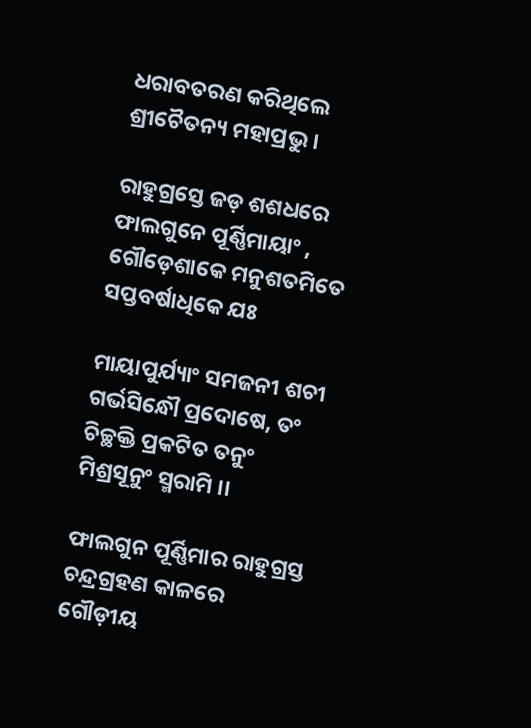ଧରାବତରଣ କରିଥିଲେ ଶ୍ରୀଚୈତନ୍ୟ ମହାପ୍ରଭୁ ।

ରାହୁଗ୍ରସ୍ତେ ଜଡ଼ ଶଶଧରେ ଫାଲଗୁନେ ପୂର୍ଣ୍ଣିମାୟାଂ , ଗୌଡ଼େଶାକେ ମନୁଶତମିତେ ସପ୍ତବର୍ଷାଧିକେ ଯଃ

ମାୟାପୁର୍ଯ୍ୟାଂ ସମଜନୀ ଶଚୀ ଗର୍ଭସିନ୍ଧୌ ପ୍ରଦୋଷେ, ତଂ ଚିଚ୍ଛକ୍ତି ପ୍ରକଟିତ ତନୁଂ ମିଶ୍ରସୂନୁଂ ସ୍ମରାମି ।।

ଫାଲଗୁନ ପୂର୍ଣ୍ଣିମାର ରାହୁଗ୍ରସ୍ତ ଚନ୍ଦ୍ରଗ୍ରହଣ କାଳରେ ଗୌଡ଼ୀୟ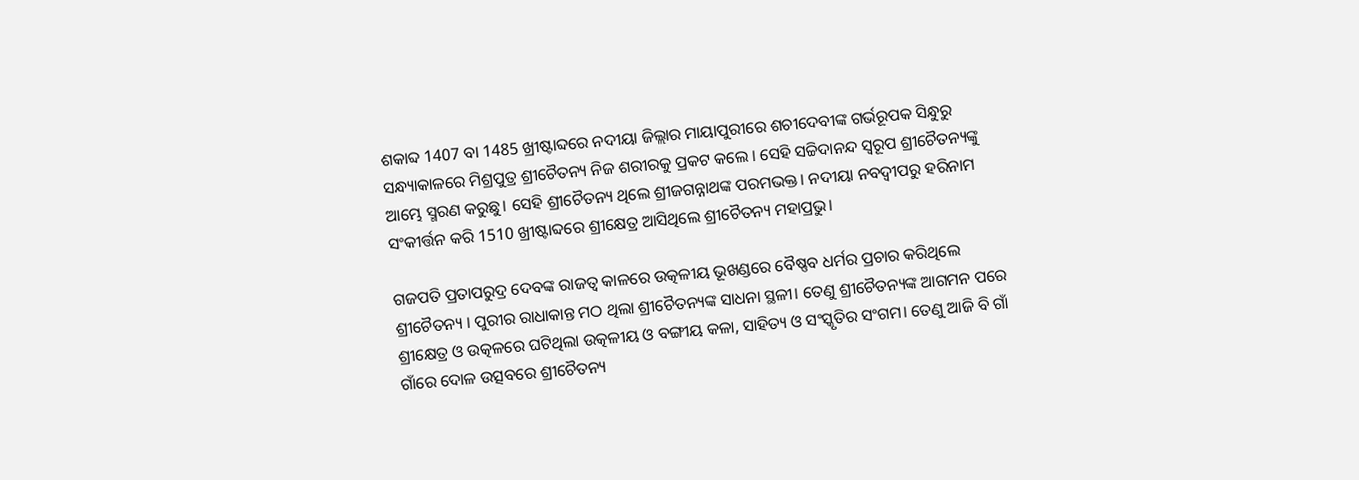ଶକାବ୍ଦ 1407 ବା 1485 ଖ୍ରୀଷ୍ଟାବ୍ଦରେ ନଦୀୟା ଜିଲ୍ଲାର ମାୟାପୁରୀରେ ଶଚୀଦେବୀଙ୍କ ଗର୍ଭରୂପକ ସିନ୍ଧୁରୁ ସନ୍ଧ୍ୟାକାଳରେ ମିଶ୍ରପୁତ୍ର ଶ୍ରୀଚୈତନ୍ୟ ନିଜ ଶରୀରକୁ ପ୍ରକଟ କଲେ । ସେହି ସଚ୍ଚିଦାନନ୍ଦ ସ୍ୱରୂପ ଶ୍ରୀଚୈତନ୍ୟଙ୍କୁ ଆମ୍ଭେ ସ୍ମରଣ କରୁଛୁ। ସେହି ଶ୍ରୀଚୈତନ୍ୟ ଥିଲେ ଶ୍ରୀଜଗନ୍ନାଥଙ୍କ ପରମଭକ୍ତ। ନଦୀୟା ନବଦ୍ୱୀପରୁ ହରିନାମ ସଂକୀର୍ତ୍ତନ କରି 1510 ଖ୍ରୀଷ୍ଟାବ୍ଦରେ ଶ୍ରୀକ୍ଷେତ୍ର ଆସିଥିଲେ ଶ୍ରୀଚୈତନ୍ୟ ମହାପ୍ରଭୁ।

ଗଜପତି ପ୍ରତାପରୁଦ୍ର ଦେବଙ୍କ ରାଜତ୍ୱ କାଳରେ ଉତ୍କଳୀୟ ଭୂଖଣ୍ଡରେ ବୈଷ୍ଣବ ଧର୍ମର ପ୍ରଚାର କରିଥିଲେ ଶ୍ରୀଚୈତନ୍ୟ । ପୁରୀର ରାଧାକାନ୍ତ ମଠ ଥିଲା ଶ୍ରୀଚୈତନ୍ୟଙ୍କ ସାଧନା ସ୍ଥଳୀ। ତେଣୁ ଶ୍ରୀଚୈତନ୍ୟଙ୍କ ଆଗମନ ପରେ ଶ୍ରୀକ୍ଷେତ୍ର ଓ ଉତ୍କଳରେ ଘଟିଥିଲା ଉତ୍କଳୀୟ ଓ ବଙ୍ଗୀୟ କଳା, ସାହିତ୍ୟ ଓ ସଂସ୍କୃତିର ସଂଗମ। ତେଣୁ ଆଜି ବି ଗାଁ ଗାଁରେ ଦୋଳ ଉତ୍ସବରେ ଶ୍ରୀଚୈତନ୍ୟ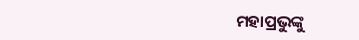ମହାପ୍ରଭୁଙ୍କୁ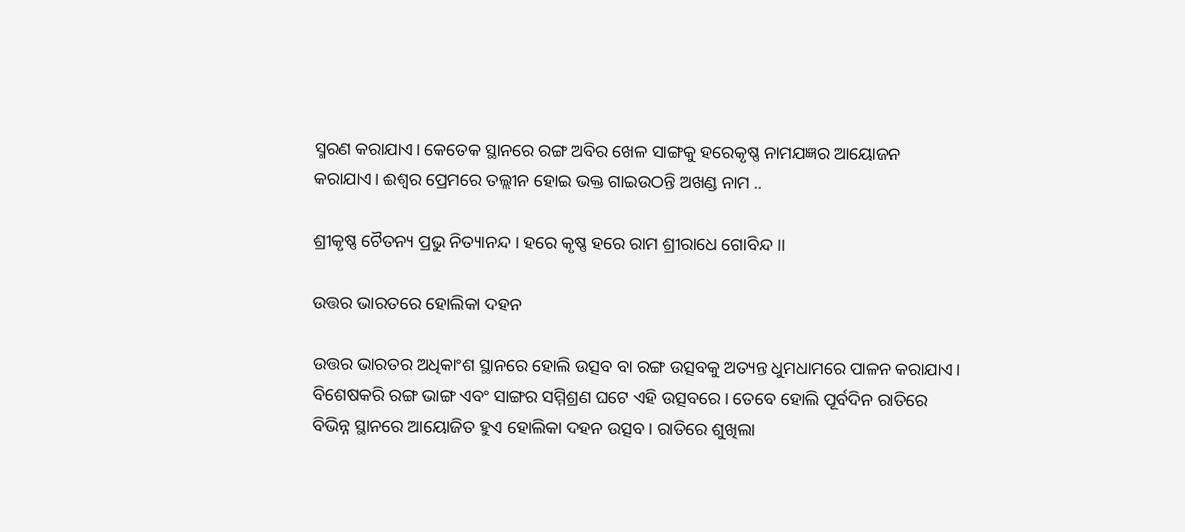ସ୍ମରଣ କରାଯାଏ। କେତେକ ସ୍ଥାନରେ ରଙ୍ଗ ଅବିର ଖେଳ ସାଙ୍ଗକୁ ହରେକୃଷ୍ଣ ନାମଯଜ୍ଞର ଆୟୋଜନ କରାଯାଏ। ଈଶ୍ୱର ପ୍ରେମରେ ତଲ୍ଲୀନ ହୋଇ ଭକ୍ତ ଗାଇଉଠନ୍ତି ଅଖଣ୍ଡ ନାମ ..

ଶ୍ରୀକୃଷ୍ଣ ଚୈତନ୍ୟ ପ୍ରଭୁ ନିତ୍ୟାନନ୍ଦ । ହରେ କୃଷ୍ଣ ହରେ ରାମ ଶ୍ରୀରାଧେ ଗୋବିନ୍ଦ ।।

ଉତ୍ତର ଭାରତରେ ହୋଲିକା ଦହନ

ଉତ୍ତର ଭାରତର ଅଧିକାଂଶ ସ୍ଥାନରେ ହୋଲି ଉତ୍ସବ ବା ରଙ୍ଗ ଉତ୍ସବକୁ ଅତ୍ୟନ୍ତ ଧୁମଧାମରେ ପାଳନ କରାଯାଏ। ବିଶେଷକରି ରଙ୍ଗ ଭାଙ୍ଗ ଏବଂ ସାଙ୍ଗର ସମ୍ମିଶ୍ରଣ ଘଟେ ଏହି ଉତ୍ସବରେ। ତେବେ ହୋଲି ପୂର୍ବଦିନ ରାତିରେ ବିଭିନ୍ନ ସ୍ଥାନରେ ଆୟୋଜିତ ହୁଏ ହୋଲିକା ଦହନ ଉତ୍ସବ। ରାତିରେ ଶୁଖିଲା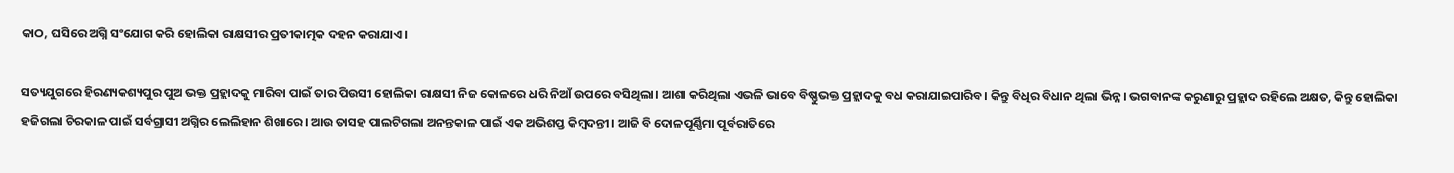କାଠ, ଘସିରେ ଅଗ୍ନି ସଂଯୋଗ କରି ହୋଲିକା ରାକ୍ଷସୀର ପ୍ରତୀକାତ୍ମକ ଦହନ କରାଯାଏ।

ସତ୍ୟଯୁଗରେ ହିରଣ୍ୟକଶ୍ୟପୁର ପୁଅ ଭକ୍ତ ପ୍ରହ୍ଲାଦକୁ ମାରିବା ପାଇଁ ତାର ପିଉସୀ ହୋଲିକା ରାକ୍ଷସୀ ନିଜ କୋଳରେ ଧରି ନିଆଁ ଉପରେ ବସିଥିଲା। ଆଶା କରିଥିଲା ଏଭଳି ଭାବେ ବିଷ୍ଣୁଭକ୍ତ ପ୍ରହ୍ଲାଦକୁ ବଧ କରାଯାଇପାରିବ। କିନ୍ତୁ ବିଧିର ବିଧାନ ଥିଲା ଭିନ୍ନ। ଭଗବାନଙ୍କ କରୁଣାରୁ ପ୍ରହ୍ଲାଦ ରହିଲେ ଅକ୍ଷତ, କିନ୍ତୁ ହୋଲିକା ହଜିଗଲା ଚିରକାଳ ପାଇଁ ସର୍ବଗ୍ରାସୀ ଅଗ୍ନିର ଲେଲିହାନ ଶିଖାରେ। ଆଉ ତାସହ ପାଲଟିଗଲା ଅନନ୍ତକାଳ ପାଇଁ ଏକ ଅଭିଶପ୍ତ କିମ୍ବଦନ୍ତୀ। ଆଜି ବି ଦୋଳପୂର୍ଣ୍ଣିମା ପୂର୍ବରାତିରେ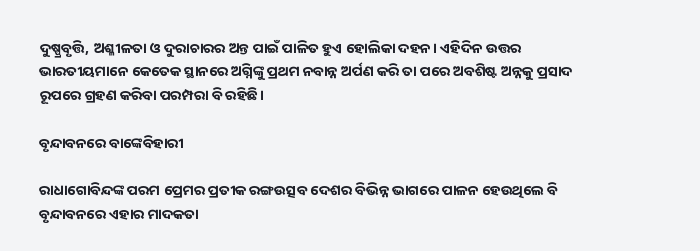ଦୁଷ୍ପ୍ରବୃତ୍ତି, ଅଶ୍ଳୀଳତା ଓ ଦୁରାଚାରର ଅନ୍ତ ପାଇଁ ପାଳିତ ହୁଏ ହୋଲିକା ଦହନ। ଏହିଦିନ ଉତ୍ତର ଭାରତୀୟମାନେ କେତେକ ସ୍ଥାନରେ ଅଗ୍ନିଙ୍କୁ ପ୍ରଥମ ନବାନ୍ନ ଅର୍ପଣ କରି ତା ପରେ ଅବଶିଷ୍ଟ ଅନ୍ନକୁ ପ୍ରସାଦ ରୂପରେ ଗ୍ରହଣ କରିବା ପରମ୍ପରା ବି ରହିଛି।

ବୃନ୍ଦାବନରେ ବାଙ୍କେବିହାରୀ

ରାଧାଗୋବିନ୍ଦଙ୍କ ପରମ ପ୍ରେମର ପ୍ରତୀକ ରଙ୍ଗଉତ୍ସବ ଦେଶର ବିଭିନ୍ନ ଭାଗରେ ପାଳନ ହେଉଥିଲେ ବି ବୃନ୍ଦାବନରେ ଏହାର ମାଦକତା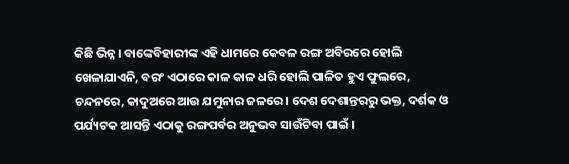କିଛି ଭିନ୍ନ। ବାଙ୍କେବିହାରୀଙ୍କ ଏହି ଧାମରେ କେବଳ ରଙ୍ଗ ଅବିରରେ ହୋଲି ଖେଳାଯାଏନି, ବରଂ ଏଠାରେ କାଳ କାଳ ଧରି ହୋଲି ପାଳିତ ହୁଏ ଫୁଲରେ, ଚନ୍ଦନରେ, କାଦୁଅରେ ଆଉ ଯମୁନାର ଜଳରେ। ଦେଶ ଦେଶାନ୍ତରରୁ ଭକ୍ତ, ଦର୍ଶକ ଓ ପର୍ଯ୍ୟଟକ ଆସନ୍ତି ଏଠାକୁ ରଙ୍ଗପର୍ବର ଅନୁଭବ ସାଉଁଟିବା ପାଇଁ ।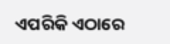ଏପରିକି ଏଠାରେ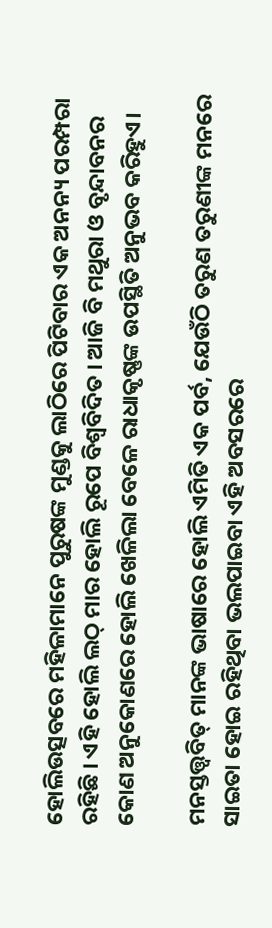ହୋଲିଉତ୍ସବରେ ମହିଳାମାନେ ପୁରୁଷଙ୍କ ମୁଣ୍ଡକୁ ଲାଠିରେ ପିଟିବାର ଏକ ଅନନ୍ୟ ପରମ୍ପରା ରହିଛି । ଏହି ହୋଲି ଲଠ୍ ମାର ହୋଲି ରୂପେ ବିଶ୍ୱବିଦିତ । ଆଜି ବି ମଥୁରା ଓ ବୃନ୍ଦାବନର କୋଣ ଅନୁକୋଣରେ ହୋଲି ଖେଳିଲା ବେଳେ ରାଧାକୃଷ୍ଣଙ୍କ ଉପସ୍ଥିତି ଅନୁଭବ କରିହୁଏ।

ମନସ୍ତତ୍ତ୍ୱବିତ୍ ମାନଙ୍କ ଭାଷାରେ ହୋଲି ଏମିତି ଏକ ପର୍ବ, ଯେଉଁଠି ତରୁଣ ତରୁଣୀଙ୍କ ମନରେ ସାଇତା ହୋଇ ରହିଥିବା ଭଲପାଇବା ଏହି ଅବସରରେ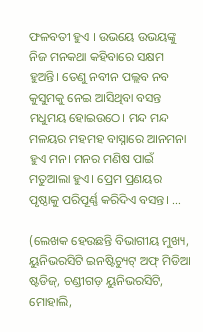ଫଳବତୀ ହୁଏ । ଉଭୟେ ଉଭୟଙ୍କୁ ନିଜ ମନକଥା କହିବାରେ ସକ୍ଷମ ହୁଅନ୍ତି। ତେଣୁ ନବୀନ ପଲ୍ଲବ ନବ କୁସୁମକୁ ନେଇ ଆସିଥିବା ବସନ୍ତ ମଧୁମୟ ହୋଇଉଠେ। ମନ୍ଦ ମନ୍ଦ ମଳୟର ମହମହ ବାସ୍ନାରେ ଆନମନା ହୁଏ ମନ। ମନର ମଣିଷ ପାଇଁ ମତୁଆଲା ହୁଏ। ପ୍ରେମ ପ୍ରଣୟର ପୃଷ୍ଠାକୁ ପରିପୂର୍ଣ୍ଣ କରିଦିଏ ବସନ୍ତ। …

(ଲେଖକ ହେଉଛନ୍ତି ବିଭାଗୀୟ ମୁଖ୍ୟ, ୟୁନିଭରସିଟି ଇନଷ୍ଟିଚ୍ୟୁଟ୍ ଅଫ୍ ମିଡିଆ ଷ୍ଟଡିଜ୍, ଚଣ୍ଡୀଗଡ଼ ୟୁନିଭରସିଟି, ମୋହାଲି,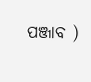ପଞ୍ଜାବ )